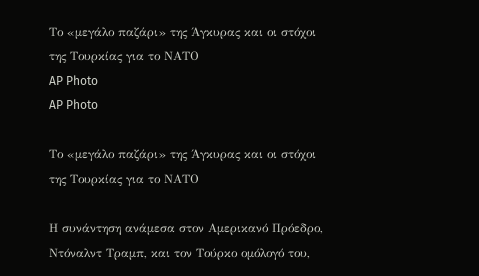Το «μεγάλο παζάρι» της Άγκυρας και οι στόχοι της Τουρκίας για το ΝΑΤΟ
AP Photo
AP Photo

Το «μεγάλο παζάρι» της Άγκυρας και οι στόχοι της Τουρκίας για το ΝΑΤΟ

Η συνάντηση ανάμεσα στον Αμερικανό Πρόεδρο, Ντόναλντ Τραμπ, και τον Τούρκο ομόλογό του,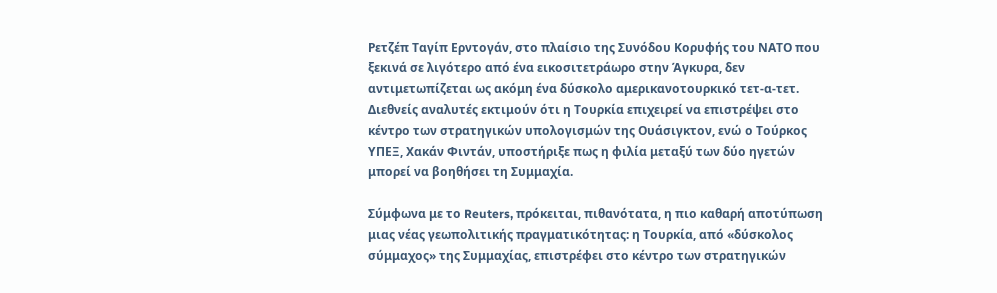Ρετζέπ Ταγίπ Ερντογάν, στο πλαίσιο της Συνόδου Κορυφής του ΝΑΤΟ που ξεκινά σε λιγότερο από ένα εικοσιτετράωρο στην Άγκυρα, δεν αντιμετωπίζεται ως ακόμη ένα δύσκολο αμερικανοτουρκικό τετ-α-τετ. Διεθνείς αναλυτές εκτιμούν ότι η Τουρκία επιχειρεί να επιστρέψει στο κέντρο των στρατηγικών υπολογισμών της Ουάσιγκτον, ενώ ο Τούρκος ΥΠΕΞ, Χακάν Φιντάν, υποστήριξε πως η φιλία μεταξύ των δύο ηγετών μπορεί να βοηθήσει τη Συμμαχία.

Σύμφωνα με το Reuters, πρόκειται, πιθανότατα, η πιο καθαρή αποτύπωση μιας νέας γεωπολιτικής πραγματικότητας: η Τουρκία, από «δύσκολος σύμμαχος» της Συμμαχίας, επιστρέφει στο κέντρο των στρατηγικών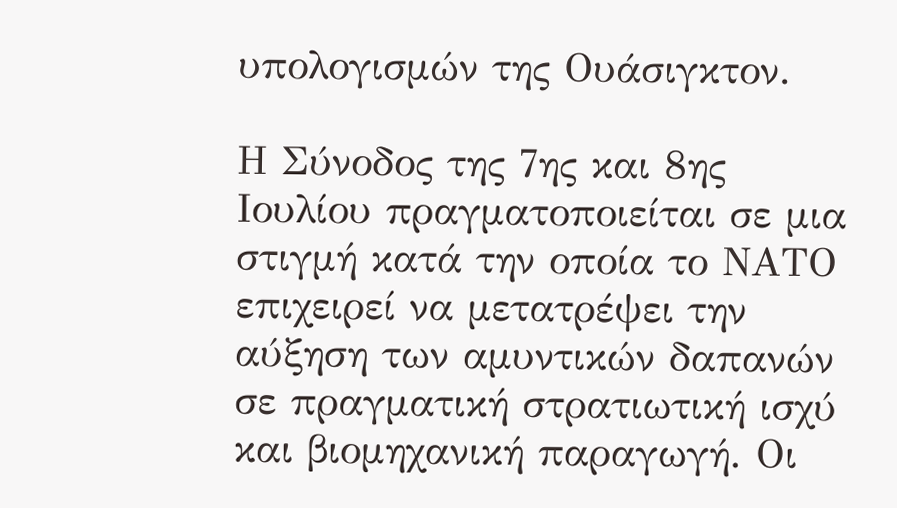υπολογισμών της Ουάσιγκτον.

Η Σύνοδος της 7ης και 8ης Ιουλίου πραγματοποιείται σε μια στιγμή κατά την οποία το ΝΑΤΟ επιχειρεί να μετατρέψει την αύξηση των αμυντικών δαπανών σε πραγματική στρατιωτική ισχύ και βιομηχανική παραγωγή. Οι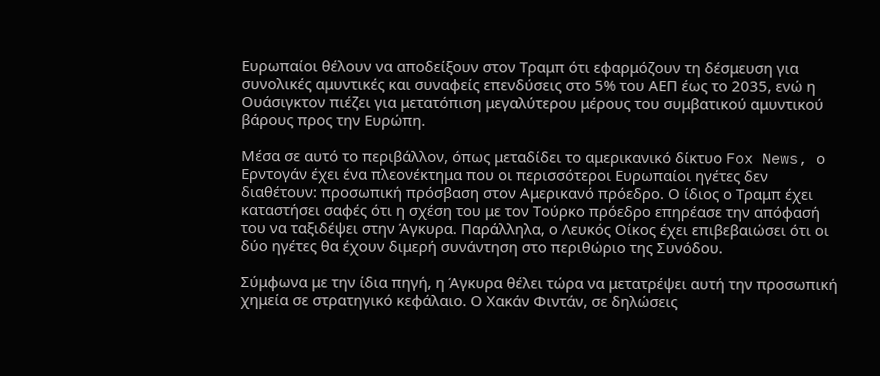Ευρωπαίοι θέλουν να αποδείξουν στον Τραμπ ότι εφαρμόζουν τη δέσμευση για συνολικές αμυντικές και συναφείς επενδύσεις στο 5% του ΑΕΠ έως το 2035, ενώ η Ουάσιγκτον πιέζει για μετατόπιση μεγαλύτερου μέρους του συμβατικού αμυντικού βάρους προς την Ευρώπη.

Μέσα σε αυτό το περιβάλλον, όπως μεταδίδει το αμερικανικό δίκτυο Fox News, ο Ερντογάν έχει ένα πλεονέκτημα που οι περισσότεροι Ευρωπαίοι ηγέτες δεν διαθέτουν: προσωπική πρόσβαση στον Αμερικανό πρόεδρο. Ο ίδιος ο Τραμπ έχει καταστήσει σαφές ότι η σχέση του με τον Τούρκο πρόεδρο επηρέασε την απόφασή του να ταξιδέψει στην Άγκυρα. Παράλληλα, ο Λευκός Οίκος έχει επιβεβαιώσει ότι οι δύο ηγέτες θα έχουν διμερή συνάντηση στο περιθώριο της Συνόδου.

Σύμφωνα με την ίδια πηγή, η Άγκυρα θέλει τώρα να μετατρέψει αυτή την προσωπική χημεία σε στρατηγικό κεφάλαιο. Ο Χακάν Φιντάν, σε δηλώσεις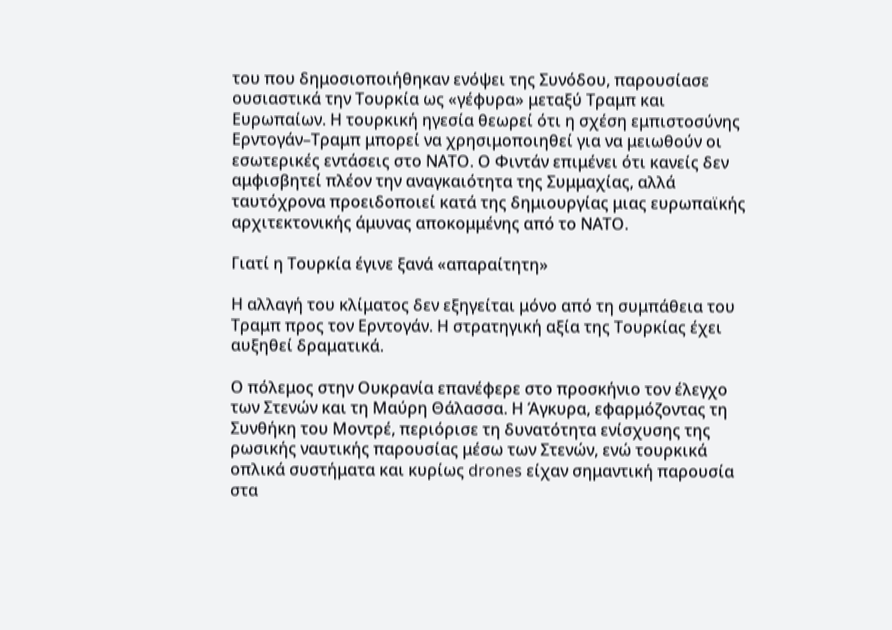του που δημοσιοποιήθηκαν ενόψει της Συνόδου, παρουσίασε ουσιαστικά την Τουρκία ως «γέφυρα» μεταξύ Τραμπ και Ευρωπαίων. Η τουρκική ηγεσία θεωρεί ότι η σχέση εμπιστοσύνης Ερντογάν–Τραμπ μπορεί να χρησιμοποιηθεί για να μειωθούν οι εσωτερικές εντάσεις στο ΝΑΤΟ. Ο Φιντάν επιμένει ότι κανείς δεν αμφισβητεί πλέον την αναγκαιότητα της Συμμαχίας, αλλά ταυτόχρονα προειδοποιεί κατά της δημιουργίας μιας ευρωπαϊκής αρχιτεκτονικής άμυνας αποκομμένης από το ΝΑΤΟ.

Γιατί η Τουρκία έγινε ξανά «απαραίτητη»

Η αλλαγή του κλίματος δεν εξηγείται μόνο από τη συμπάθεια του Τραμπ προς τον Ερντογάν. Η στρατηγική αξία της Τουρκίας έχει αυξηθεί δραματικά.

Ο πόλεμος στην Ουκρανία επανέφερε στο προσκήνιο τον έλεγχο των Στενών και τη Μαύρη Θάλασσα. Η Άγκυρα, εφαρμόζοντας τη Συνθήκη του Μοντρέ, περιόρισε τη δυνατότητα ενίσχυσης της ρωσικής ναυτικής παρουσίας μέσω των Στενών, ενώ τουρκικά οπλικά συστήματα και κυρίως drones είχαν σημαντική παρουσία στα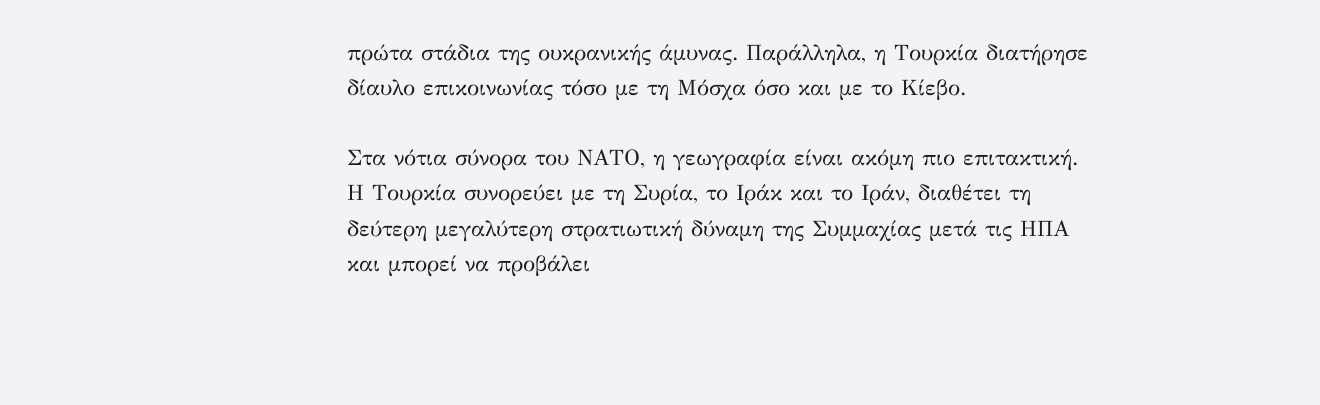πρώτα στάδια της ουκρανικής άμυνας. Παράλληλα, η Τουρκία διατήρησε δίαυλο επικοινωνίας τόσο με τη Μόσχα όσο και με το Κίεβο.

Στα νότια σύνορα του ΝΑΤΟ, η γεωγραφία είναι ακόμη πιο επιτακτική. Η Τουρκία συνορεύει με τη Συρία, το Ιράκ και το Ιράν, διαθέτει τη δεύτερη μεγαλύτερη στρατιωτική δύναμη της Συμμαχίας μετά τις ΗΠΑ και μπορεί να προβάλει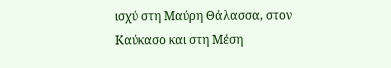ισχύ στη Μαύρη Θάλασσα, στον Καύκασο και στη Μέση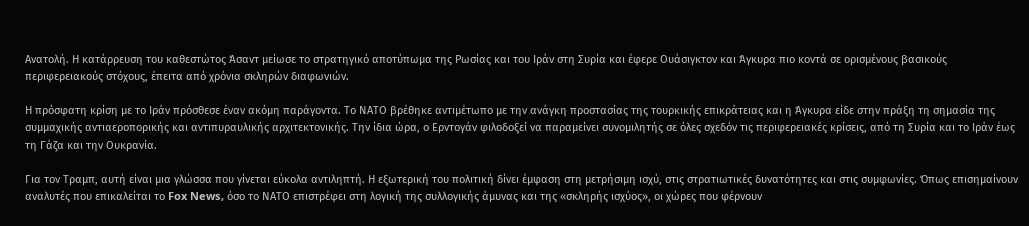Ανατολή. Η κατάρρευση του καθεστώτος Άσαντ μείωσε το στρατηγικό αποτύπωμα της Ρωσίας και του Ιράν στη Συρία και έφερε Ουάσιγκτον και Άγκυρα πιο κοντά σε ορισμένους βασικούς περιφερειακούς στόχους, έπειτα από χρόνια σκληρών διαφωνιών.

Η πρόσφατη κρίση με το Ιράν πρόσθεσε έναν ακόμη παράγοντα. Το ΝΑΤΟ βρέθηκε αντιμέτωπο με την ανάγκη προστασίας της τουρκικής επικράτειας και η Άγκυρα είδε στην πράξη τη σημασία της συμμαχικής αντιαεροπορικής και αντιπυραυλικής αρχιτεκτονικής. Την ίδια ώρα, ο Ερντογάν φιλοδοξεί να παραμείνει συνομιλητής σε όλες σχεδόν τις περιφερειακές κρίσεις, από τη Συρία και το Ιράν έως τη Γάζα και την Ουκρανία.

Για τον Τραμπ, αυτή είναι μια γλώσσα που γίνεται εύκολα αντιληπτή. Η εξωτερική του πολιτική δίνει έμφαση στη μετρήσιμη ισχύ, στις στρατιωτικές δυνατότητες και στις συμφωνίες. Όπως επισημαίνουν αναλυτές που επικαλείται το Fox News, όσο το ΝΑΤΟ επιστρέφει στη λογική της συλλογικής άμυνας και της «σκληρής ισχύος», οι χώρες που φέρνουν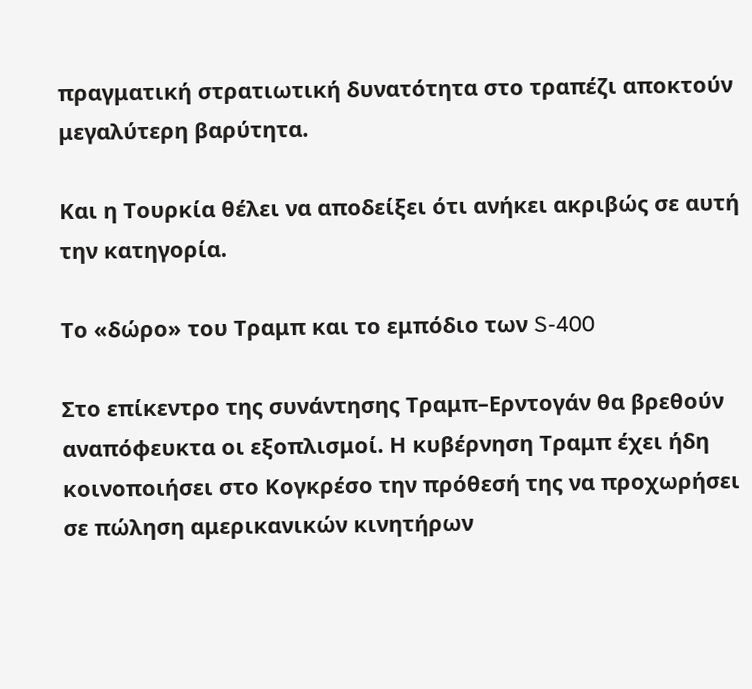πραγματική στρατιωτική δυνατότητα στο τραπέζι αποκτούν μεγαλύτερη βαρύτητα.

Και η Τουρκία θέλει να αποδείξει ότι ανήκει ακριβώς σε αυτή την κατηγορία.

Το «δώρο» του Τραμπ και το εμπόδιο των S-400

Στο επίκεντρο της συνάντησης Τραμπ–Ερντογάν θα βρεθούν αναπόφευκτα οι εξοπλισμοί. Η κυβέρνηση Τραμπ έχει ήδη κοινοποιήσει στο Κογκρέσο την πρόθεσή της να προχωρήσει σε πώληση αμερικανικών κινητήρων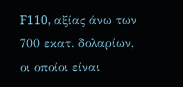F110, αξίας άνω των 700 εκατ. δολαρίων, οι οποίοι είναι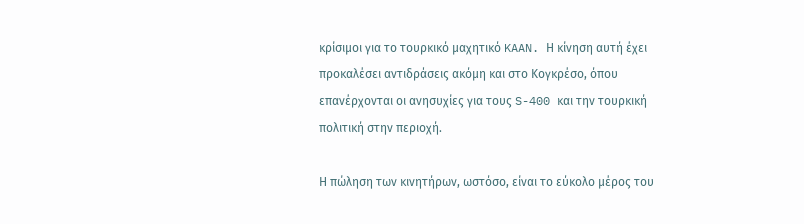κρίσιμοι για το τουρκικό μαχητικό KAAN. Η κίνηση αυτή έχει προκαλέσει αντιδράσεις ακόμη και στο Κογκρέσο, όπου επανέρχονται οι ανησυχίες για τους S-400 και την τουρκική πολιτική στην περιοχή.

Η πώληση των κινητήρων, ωστόσο, είναι το εύκολο μέρος του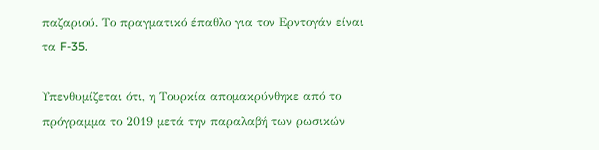παζαριού. Το πραγματικό έπαθλο για τον Ερντογάν είναι τα F-35.

Υπενθυμίζεται ότι, η Τουρκία απομακρύνθηκε από το πρόγραμμα το 2019 μετά την παραλαβή των ρωσικών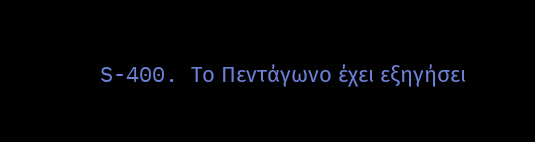S-400. Το Πεντάγωνο έχει εξηγήσει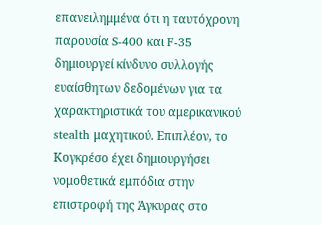επανειλημμένα ότι η ταυτόχρονη παρουσία S-400 και F-35 δημιουργεί κίνδυνο συλλογής ευαίσθητων δεδομένων για τα χαρακτηριστικά του αμερικανικού stealth μαχητικού. Επιπλέον, το Κογκρέσο έχει δημιουργήσει νομοθετικά εμπόδια στην επιστροφή της Άγκυρας στο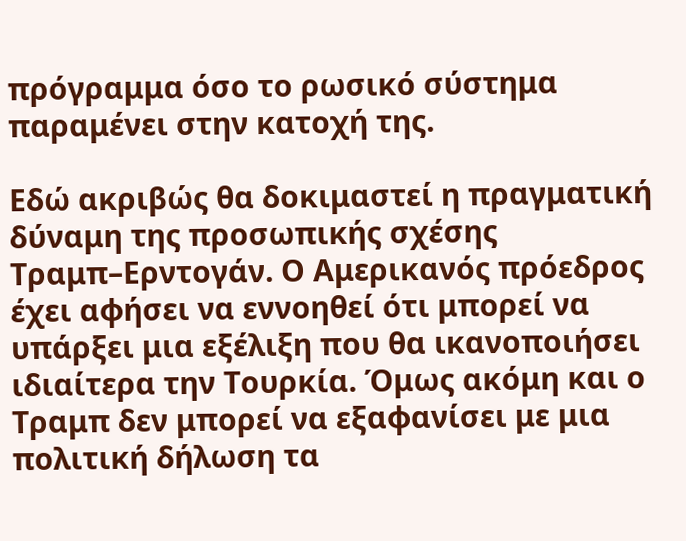πρόγραμμα όσο το ρωσικό σύστημα παραμένει στην κατοχή της.

Εδώ ακριβώς θα δοκιμαστεί η πραγματική δύναμη της προσωπικής σχέσης Τραμπ–Ερντογάν. Ο Αμερικανός πρόεδρος έχει αφήσει να εννοηθεί ότι μπορεί να υπάρξει μια εξέλιξη που θα ικανοποιήσει ιδιαίτερα την Τουρκία. Όμως ακόμη και ο Τραμπ δεν μπορεί να εξαφανίσει με μια πολιτική δήλωση τα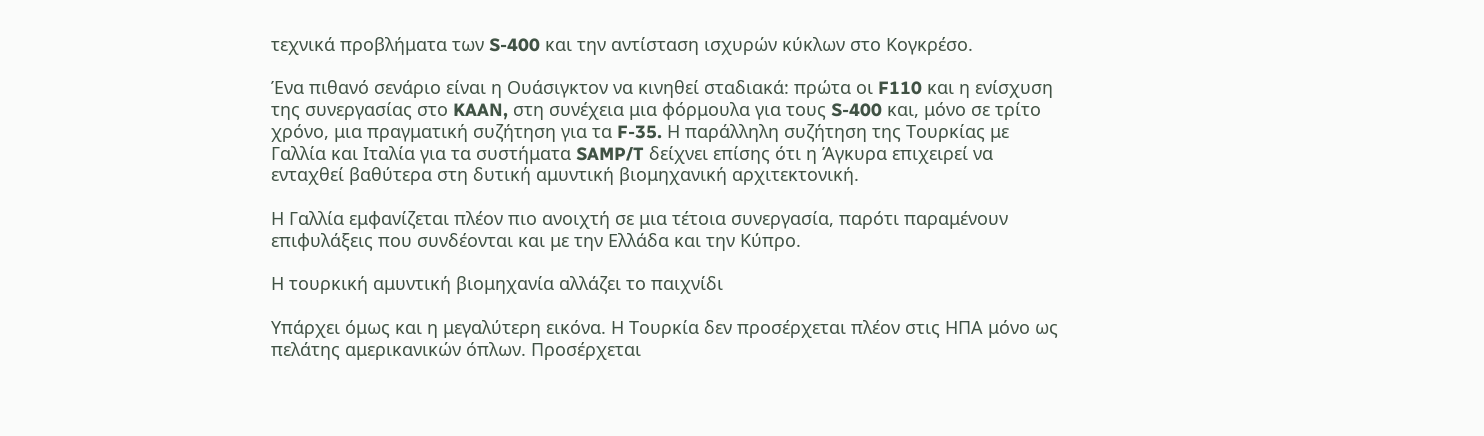τεχνικά προβλήματα των S-400 και την αντίσταση ισχυρών κύκλων στο Κογκρέσο.

Ένα πιθανό σενάριο είναι η Ουάσιγκτον να κινηθεί σταδιακά: πρώτα οι F110 και η ενίσχυση της συνεργασίας στο KAAN, στη συνέχεια μια φόρμουλα για τους S-400 και, μόνο σε τρίτο χρόνο, μια πραγματική συζήτηση για τα F-35. Η παράλληλη συζήτηση της Τουρκίας με Γαλλία και Ιταλία για τα συστήματα SAMP/T δείχνει επίσης ότι η Άγκυρα επιχειρεί να ενταχθεί βαθύτερα στη δυτική αμυντική βιομηχανική αρχιτεκτονική.

Η Γαλλία εμφανίζεται πλέον πιο ανοιχτή σε μια τέτοια συνεργασία, παρότι παραμένουν επιφυλάξεις που συνδέονται και με την Ελλάδα και την Κύπρο.

Η τουρκική αμυντική βιομηχανία αλλάζει το παιχνίδι

Υπάρχει όμως και η μεγαλύτερη εικόνα. Η Τουρκία δεν προσέρχεται πλέον στις ΗΠΑ μόνο ως πελάτης αμερικανικών όπλων. Προσέρχεται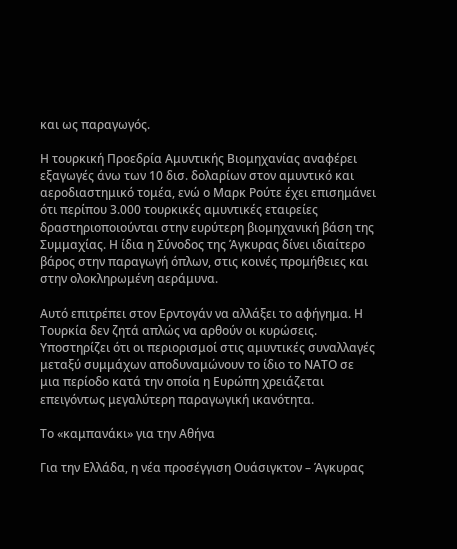και ως παραγωγός.

Η τουρκική Προεδρία Αμυντικής Βιομηχανίας αναφέρει εξαγωγές άνω των 10 δισ. δολαρίων στον αμυντικό και αεροδιαστημικό τομέα, ενώ ο Μαρκ Ρούτε έχει επισημάνει ότι περίπου 3.000 τουρκικές αμυντικές εταιρείες δραστηριοποιούνται στην ευρύτερη βιομηχανική βάση της Συμμαχίας. Η ίδια η Σύνοδος της Άγκυρας δίνει ιδιαίτερο βάρος στην παραγωγή όπλων, στις κοινές προμήθειες και στην ολοκληρωμένη αεράμυνα.

Αυτό επιτρέπει στον Ερντογάν να αλλάξει το αφήγημα. Η Τουρκία δεν ζητά απλώς να αρθούν οι κυρώσεις. Υποστηρίζει ότι οι περιορισμοί στις αμυντικές συναλλαγές μεταξύ συμμάχων αποδυναμώνουν το ίδιο το ΝΑΤΟ σε μια περίοδο κατά την οποία η Ευρώπη χρειάζεται επειγόντως μεγαλύτερη παραγωγική ικανότητα.

Το «καμπανάκι» για την Αθήνα

Για την Ελλάδα, η νέα προσέγγιση Ουάσιγκτον – Άγκυρας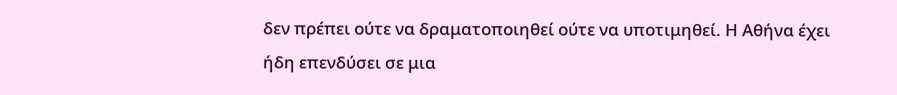δεν πρέπει ούτε να δραματοποιηθεί ούτε να υποτιμηθεί. Η Αθήνα έχει ήδη επενδύσει σε μια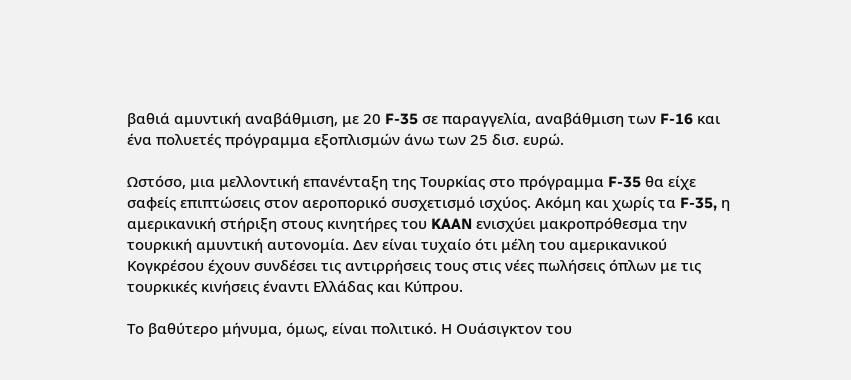βαθιά αμυντική αναβάθμιση, με 20 F-35 σε παραγγελία, αναβάθμιση των F-16 και ένα πολυετές πρόγραμμα εξοπλισμών άνω των 25 δισ. ευρώ.

Ωστόσο, μια μελλοντική επανένταξη της Τουρκίας στο πρόγραμμα F-35 θα είχε σαφείς επιπτώσεις στον αεροπορικό συσχετισμό ισχύος. Ακόμη και χωρίς τα F-35, η αμερικανική στήριξη στους κινητήρες του KAAN ενισχύει μακροπρόθεσμα την τουρκική αμυντική αυτονομία. Δεν είναι τυχαίο ότι μέλη του αμερικανικού Κογκρέσου έχουν συνδέσει τις αντιρρήσεις τους στις νέες πωλήσεις όπλων με τις τουρκικές κινήσεις έναντι Ελλάδας και Κύπρου.

Το βαθύτερο μήνυμα, όμως, είναι πολιτικό. Η Ουάσιγκτον του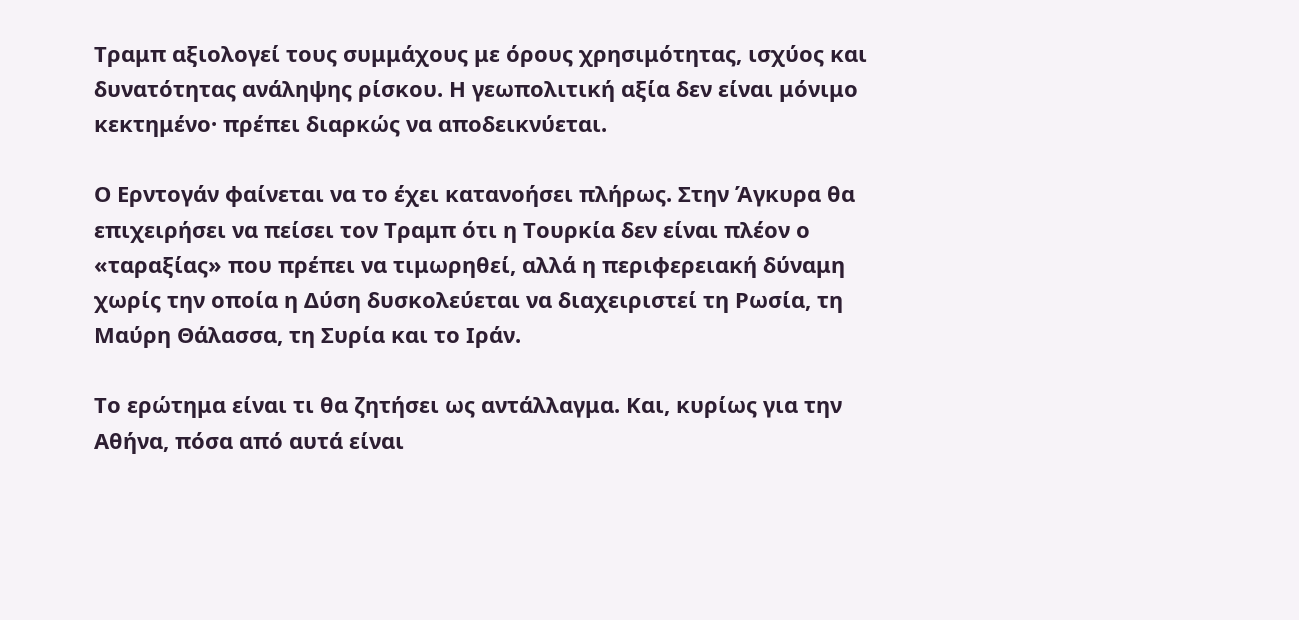Τραμπ αξιολογεί τους συμμάχους με όρους χρησιμότητας, ισχύος και δυνατότητας ανάληψης ρίσκου. Η γεωπολιτική αξία δεν είναι μόνιμο κεκτημένο· πρέπει διαρκώς να αποδεικνύεται.

Ο Ερντογάν φαίνεται να το έχει κατανοήσει πλήρως. Στην Άγκυρα θα επιχειρήσει να πείσει τον Τραμπ ότι η Τουρκία δεν είναι πλέον ο «ταραξίας» που πρέπει να τιμωρηθεί, αλλά η περιφερειακή δύναμη χωρίς την οποία η Δύση δυσκολεύεται να διαχειριστεί τη Ρωσία, τη Μαύρη Θάλασσα, τη Συρία και το Ιράν.

Το ερώτημα είναι τι θα ζητήσει ως αντάλλαγμα. Και, κυρίως για την Αθήνα, πόσα από αυτά είναι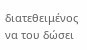διατεθειμένος να του δώσει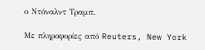ο Ντόναλντ Τραμπ.

Με πληροφορίες από Reuters, New York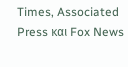Times, Associated Press και Fox News